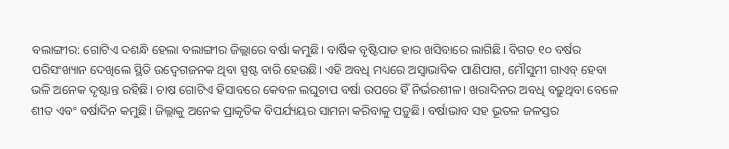ବଲାଙ୍ଗୀର: ଗୋଟିଏ ଦଶନ୍ଧି ହେଲା ବଲାଙ୍ଗୀର ଜିଲ୍ଲାରେ ବର୍ଷା କମୁଛି। ବାର୍ଷିକ ବୃଷ୍ଟିପାତ ହାର ଖସିବାରେ ଲାଗିଛି। ବିଗତ ୧୦ ବର୍ଷର ପରିସଂଖ୍ୟାନ ଦେଖିଲେ ସ୍ଥିତି ଉଦ୍ବେଗଜନକ ଥିବା ସ୍ପଷ୍ଟ ବାରି ହେଉଛି। ଏହି ଅବଧି ମଧ୍ୟରେ ଅସ୍ୱାଭାବିକ ପାଣିପାଗ, ମୌସୁମୀ ଗାଏବ୍ ହେବା ଭଳି ଅନେକ ଦୃଷ୍ଟାନ୍ତ ରହିଛି। ଚାଷ ଗୋଟିଏ ହିସାବରେ କେବଳ ଲଘୁଚାପ ବର୍ଷା ଉପରେ ହିଁ ନିର୍ଭରଶୀଳ। ଖରାଦିନର ଅବଧି ବଢ଼ୁଥିବା ବେଳେ ଶୀତ ଏବଂ ବର୍ଷାଦିନ କମୁଛି। ଜିଲ୍ଲାକୁ ଅନେକ ପ୍ରାକୃତିକ ବିପର୍ଯ୍ୟୟର ସାମନା କରିବାକୁ ପଡ଼ୁଛି। ବର୍ଷାଭାବ ସହ ଭୂତଳ ଜଳସ୍ତର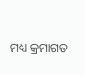ମଧ୍ୟ କ୍ରମାଗତ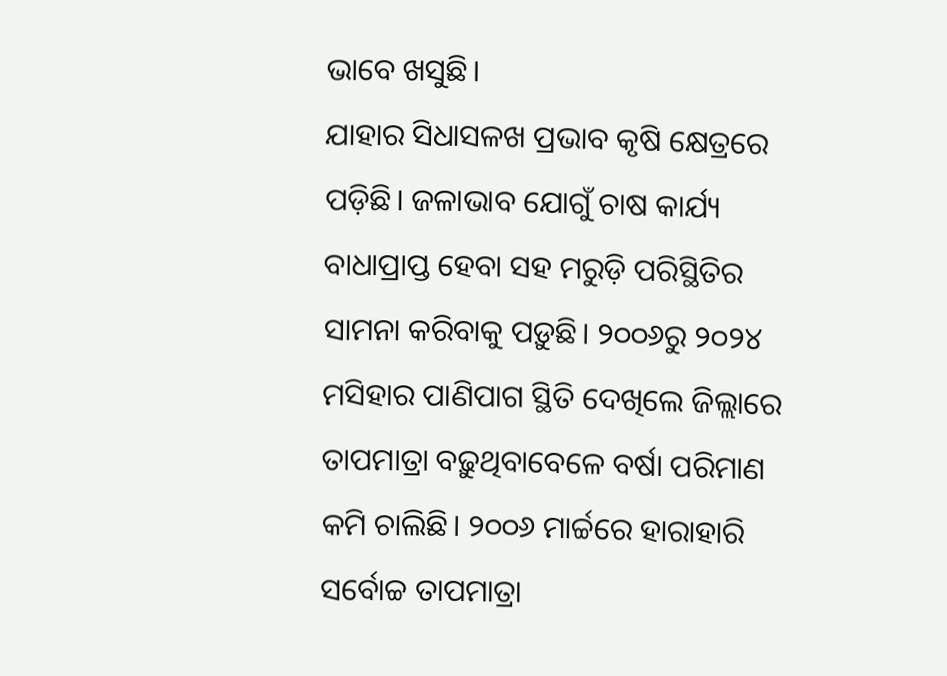ଭାବେ ଖସୁଛି।
ଯାହାର ସିଧାସଳଖ ପ୍ରଭାବ କୃଷି କ୍ଷେତ୍ରରେ ପଡ଼ିଛି। ଜଳାଭାବ ଯୋଗୁଁ ଚାଷ କାର୍ଯ୍ୟ ବାଧାପ୍ରାପ୍ତ ହେବା ସହ ମରୁଡ଼ି ପରିସ୍ଥିତିର ସାମନା କରିବାକୁ ପଡ଼ୁଛି। ୨୦୦୬ରୁ ୨୦୨୪ ମସିହାର ପାଣିପାଗ ସ୍ଥିତି ଦେଖିଲେ ଜିଲ୍ଲାରେ ତାପମାତ୍ରା ବଢ଼ୁଥିବାବେଳେ ବର୍ଷା ପରିମାଣ କମି ଚାଲିଛି। ୨୦୦୬ ମାର୍ଚ୍ଚରେ ହାରାହାରି ସର୍ବୋଚ୍ଚ ତାପମାତ୍ରା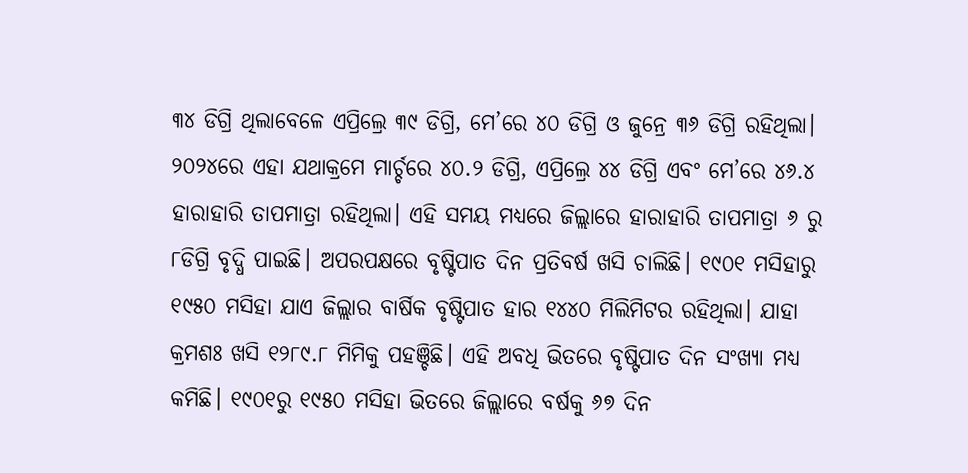୩୪ ଡିଗ୍ରି ଥିଲାବେଳେ ଏପ୍ରିଲ୍ରେ ୩୯ ଡିଗ୍ରି, ମେ’ରେ ୪୦ ଡିଗ୍ରି ଓ ଜୁନ୍ରେ ୩୬ ଡିଗ୍ରି ରହିଥିଲା। ୨୦୨୪ରେ ଏହା ଯଥାକ୍ରମେ ମାର୍ଚ୍ଚରେ ୪୦.୨ ଡିଗ୍ରି, ଏପ୍ରିଲ୍ରେ ୪୪ ଡିଗ୍ରି ଏବଂ ମେ’ରେ ୪୬.୪ ହାରାହାରି ତାପମାତ୍ରା ରହିଥିଲା। ଏହି ସମୟ ମଧ୍ୟରେ ଜିଲ୍ଲାରେ ହାରାହାରି ତାପମାତ୍ରା ୬ ରୁ ୮ଡିଗ୍ରି ବୃଦ୍ଧି ପାଇଛି। ଅପରପକ୍ଷରେ ବୃଷ୍ଟିପାତ ଦିନ ପ୍ରତିବର୍ଷ ଖସି ଚାଲିଛି। ୧୯୦୧ ମସିହାରୁ ୧୯୫୦ ମସିହା ଯାଏ ଜିଲ୍ଲାର ବାର୍ଷିକ ବୃଷ୍ଟିପାତ ହାର ୧୪୪୦ ମିଲିମିଟର ରହିଥିଲା। ଯାହା କ୍ରମଶଃ ଖସି ୧୨୮୯.୮ ମିମିକୁ ପହଞ୍ଚିଛି। ଏହି ଅବଧି ଭିତରେ ବୃଷ୍ଟିପାତ ଦିନ ସଂଖ୍ୟା ମଧ୍ୟ କମିଛି। ୧୯୦୧ରୁ ୧୯୫୦ ମସିହା ଭିତରେ ଜିଲ୍ଲାରେ ବର୍ଷକୁ ୬୭ ଦିନ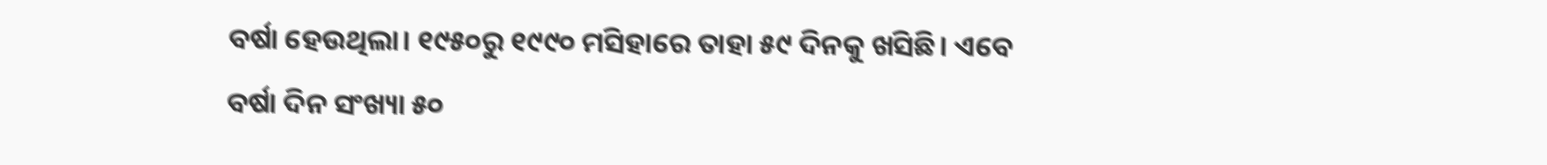ବର୍ଷା ହେଉଥିଲା। ୧୯୫୦ରୁ ୧୯୯୦ ମସିହାରେ ତାହା ୫୯ ଦିନକୁ ଖସିଛି। ଏବେ ବର୍ଷା ଦିନ ସଂଖ୍ୟା ୫୦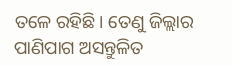ତଳେ ରହିଛି। ତେଣୁ ଜିଲ୍ଲାର ପାଣିପାଗ ଅସନ୍ତୁଳିତ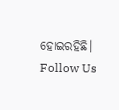ହୋଇରହିଛି।
Follow Us